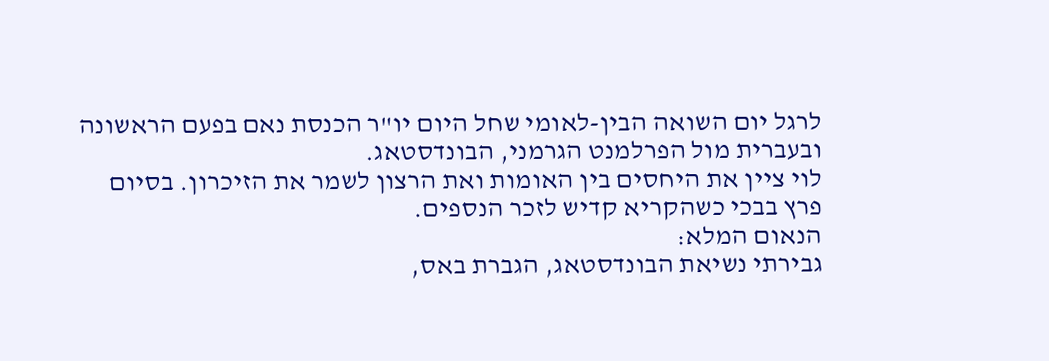לרגל יום השואה הבין-לאומי שחל היום יו"ר הכנסת נאם בפעם הראשונה ובעברית מול הפרלמנט הגרמני, הבונדסטאג.
לוי ציין את היחסים בין האומות ואת הרצון לשמר את הזיכרון. בסיום פרץ בבכי כשהקריא קדיש לזכר הנספים.
הנאום המלא:
גבירתי נשיאת הבונדסטאג, הגברת באס,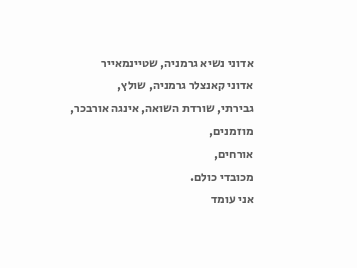אדוני נשיא גרמניה, שטיינמאייר
אדוני קאנצלר גרמניה, שולץ,
גבירתי, שורדת השואה, אינגה אורבכר,
מוזמנים,
אורחים,
מכובדי כולם.
אני עומד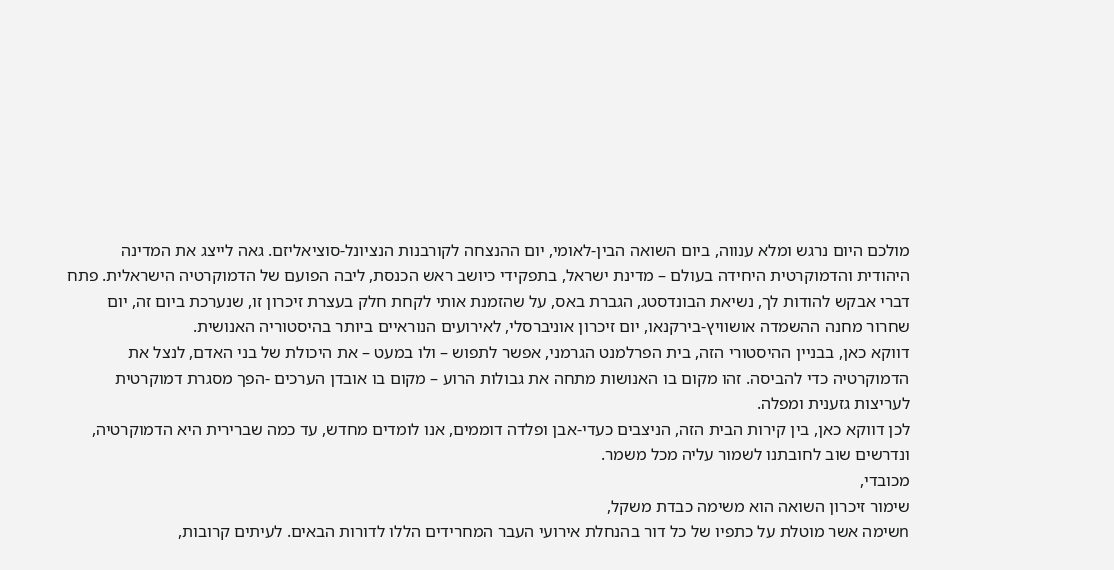מולכם היום נרגש ומלא ענווה, ביום השואה הבין-לאומי, יום ההנצחה לקורבנות הנציונל-סוציאליזם. גאה לייצג את המדינה היהודית והדמוקרטית היחידה בעולם – מדינת ישראל, בתפקידי כיושב ראש הכנסת, ליבה הפועם של הדמוקרטיה הישראלית. פתח דברי אבקש להודות לך, נשיאת הבונדסטג, הגברת באס, על שהזמנת אותי לקחת חלק בעצרת זיכרון זו, שנערכת ביום זה, יום שחרור מחנה ההשמדה אושוויץ-בירקנאו, יום זיכרון אוניברסלי, לאירועים הנוראיים ביותר בהיסטוריה האנושית.
דווקא כאן, בבניין ההיסטורי הזה, בית הפרלמנט הגרמני, אפשר לתפוש – ולו במעט – את היכולת של בני האדם, לנצל את הדמוקרטיה כדי להביסה. זהו מקום בו האנושות מתחה את גבולות הרוע – מקום בו אובדן הערכים -הפך מסגרת דמוקרטית לעריצות גזענית ומפלה.
לכן דווקא כאן, בין קירות הבית הזה, הניצבים כעדי-אבן ופלדה דוממים, אנו לומדים מחדש, עד כמה שברירית היא הדמוקרטיה, ונדרשים שוב לחובתנו לשמור עליה מכל משמר.
מכובדי,
שימור זיכרון השואה הוא משימה כבדת משקל,
nשימה אשר מוטלת על כתפיו של כל דור בהנחלת אירועי העבר המחרידים הללו לדורות הבאים. לעיתים קרובות,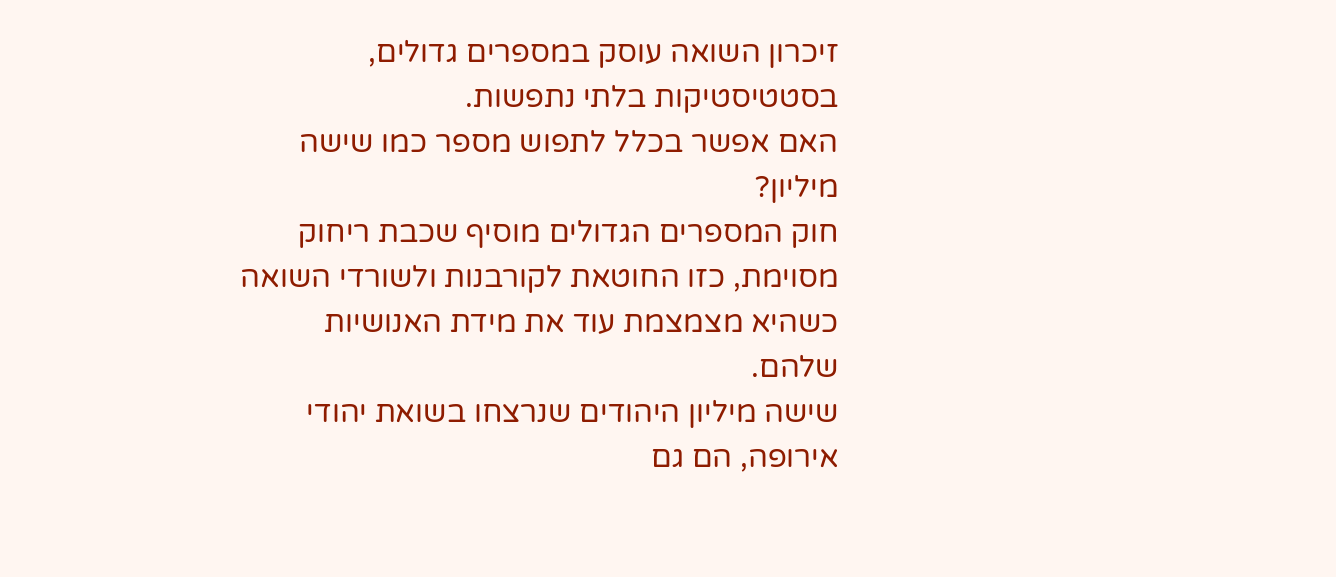זיכרון השואה עוסק במספרים גדולים, בסטטיסטיקות בלתי נתפשות.
האם אפשר בכלל לתפוש מספר כמו שישה מיליון?
חוק המספרים הגדולים מוסיף שכבת ריחוק מסוימת, כזו החוטאת לקורבנות ולשורדי השואה כשהיא מצמצמת עוד את מידת האנושיות שלהם.
שישה מיליון היהודים שנרצחו בשואת יהודי אירופה, הם גם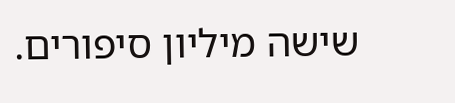שישה מיליון סיפורים.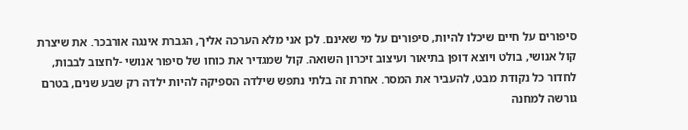סיפורים על חיים שיכלו להיות, סיפורים על מי שאינם. לכן אני מלא הערכה אליך, הגברת אינגה אורבכר. את שיצרת קול אנושי, בולט ויוצא דופן בתיאור ועיצוב זיכרון השואה. קול שמגדיר את כוחו של סיפור אנושי -לחצוב לבבות, לחדור כל נקודת מבט, להעביר את המסר. אחרת זה בלתי נתפש שילדה הספיקה להיות ילדה רק שבע שנים, בטרם גורשה למחנה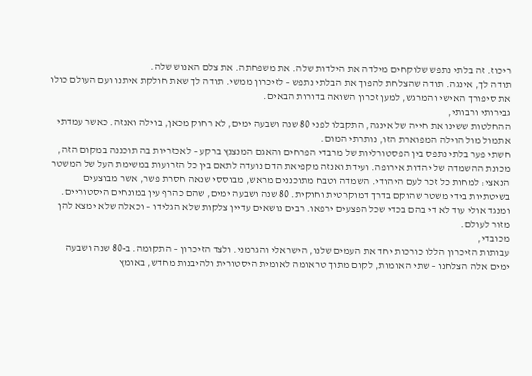ריכוז. זה בלתי נתפש שלוקחים מילדה את הילדות שלה. את משפחתה. את צלם האנוש שלה.
תודה לך, אינגה. תודה שהצלחת להפוך את הבלתי נתפש – לזיכרון ממשי. תודה לך שאת חולקת איתנו ועם העולם כולו את סיפורך האישי והמרגש, למען זכרון השואה בדורות הבאים.
גבירותי ורבותי,
ההחלטות ששינו את חייה של אינגה, התקבלו לפני 80 שנה ושבעה ימים, לא רחוק מכאן, בוילה ואנזה. כאשר עמדתי אתמול מול הוילה המפוארת הזו, נותרתי המום.
חשתי פער בלתי נתפס בין הפסטורליות של מרבדי הפרחים והאגם המנצנץ ברקע – לאכזריות בה תוכננה במקום הזה, מכונת ההשמדה של יהדות אירופה. ועידת ואנזה מקפיאת הדם נועדה לתאם בין כל הזרועות במשימת העל של המשטר הנאצי: למחות כל זכר לעם היהודי. השמדה וטבח מתוכננים מראש, מבוססי שנאה חסרת פשר, אשר מבוצעים בשיטתיות בידי משטר שהוקם בדרך דמוקרטית וחוקית. 80 שנה ושבעה ימים, שהם כהרף עין במונחים היסטוריים. ומנגד אולי עוד לא די בהם בכדי שכל הפצעים ירפאו. רבים נושאים עדיין צלקות שלא הגלידו – וכאלה שלא ימצא להן מזור לעולם.
מכובדי,
עבותות הזיכרון הללו כורכות יחד את העמים שלנו, הישראלי והגרמני. ולצד הזיכרון – התקומה. ב-80 שנה ושבעה ימים אלה הצלחנו – שתי האומות, לקום מתוך טראומה לאומית היסטורית ולהיבנות מחדש, באומץ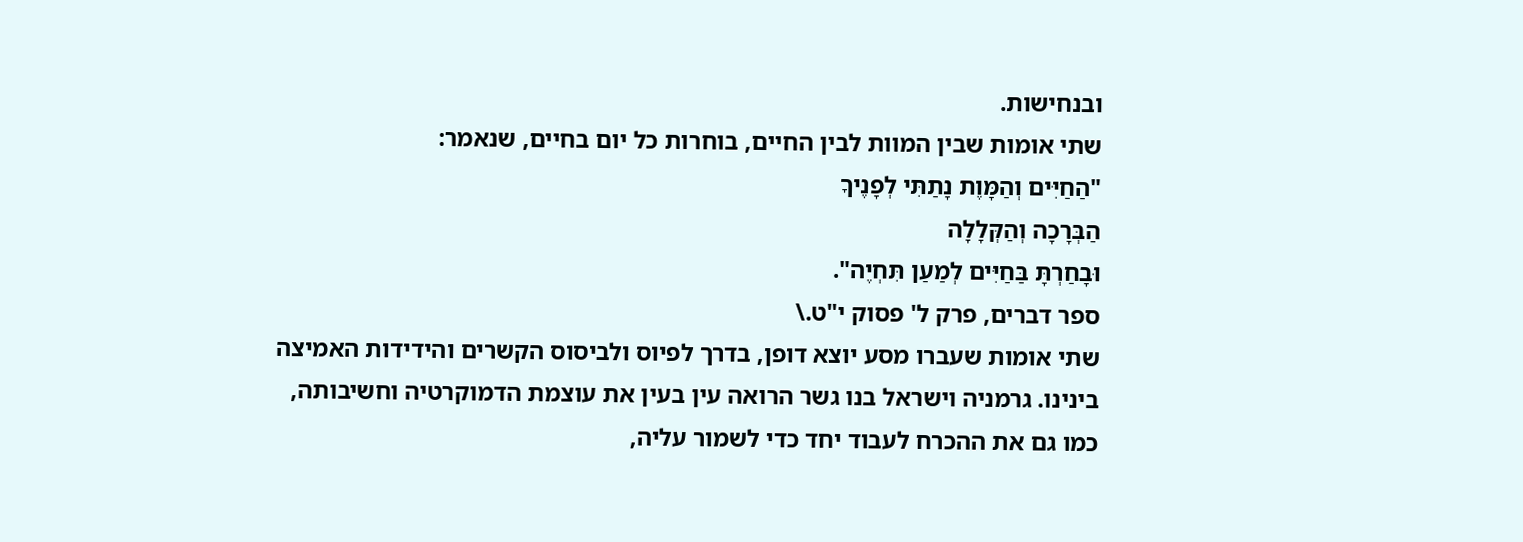ובנחישות.
שתי אומות שבין המוות לבין החיים, בוחרות כל יום בחיים, שנאמר:
"הַחַיִּים וְהַמָּוֶת נָתַתִּי לְפָנֶיךָ
הַבְּרָכָה וְהַקְּלָלָה
וּבָחַרְתָּ בַּחַיִּים לְמַעַן תִּחְיֶה".
ספר דברים, פרק ל' פסוק י"ט.\
שתי אומות שעברו מסע יוצא דופן, בדרך לפיוס ולביסוס הקשרים והידידות האמיצה בינינו. גרמניה וישראל בנו גשר הרואה עין בעין את עוצמת הדמוקרטיה וחשיבותה, כמו גם את ההכרח לעבוד יחד כדי לשמור עליה,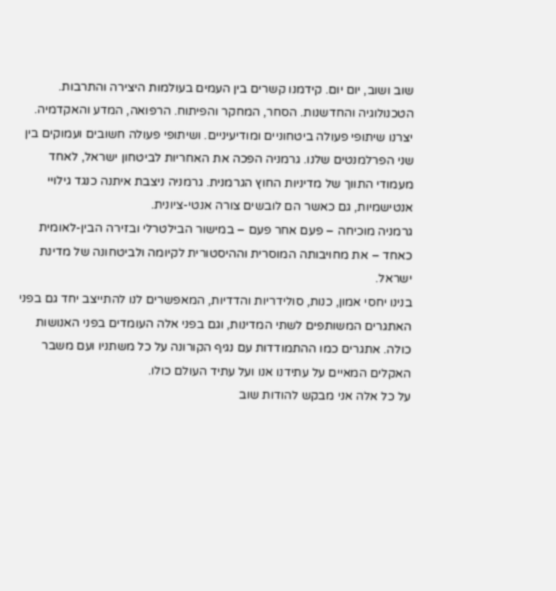שוב ושוב, יום יום. קידמנו קשרים בין העמים בעולמות היצירה והתרבות. הטכנולוגיה והחדשנות. הסחר, המחקר והפיתוח. הרפואה, המדע והאקדמיה. יצרנו שיתופי פעולה ביטחוניים ומודיעיניים. ושיתופי פעולה חשובים ועמוקים בין שני הפרלמנטים שלנו. גרמניה הפכה את האחריות לביטחון ישראל, לאחד מעמודי התווך של מדיניות החוץ הגרמנית. גרמניה ניצבת איתנה כנגד גילויי אנטישמיות, גם כאשר הם לובשים צורה אנטי-ציונית.
גרמניה מוכיחה – פעם אחר פעם – במישור הבילטרלי ובזירה הבין-לאומית כאחד – את מחויבותה המוסרית וההיסטורית לקיומה ולביטחונה של מדינת ישראל.
בנינו יחסי אמון, כנות, סולידריות והדדיות, המאפשרים לנו להתייצב יחד גם בפני האתגרים המשותפים לשתי המדינות, וגם בפני אלה העומדים בפני האנושות כולה. אתגרים כמו ההתמודדות עם נגיף הקורונה על כל משתניו ועם משבר האקלים המאיים על עתידנו אנו ועל עתיד העולם כולו.
על כל אלה אני מבקש להודות שוב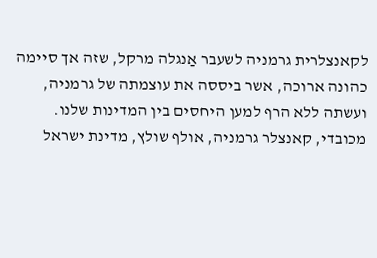לקאנצלרית גרמניה לשעבר אַנגלה מרקל, שזה אך סיימה כהונה ארוכה, אשר ביססה את עוצמתה של גרמניה, ועשתה ללא הרף למען היחסים בין המדינות שלנו.
מכובדי, קאנצלר גרמניה, אולף שולץ, מדינת ישראל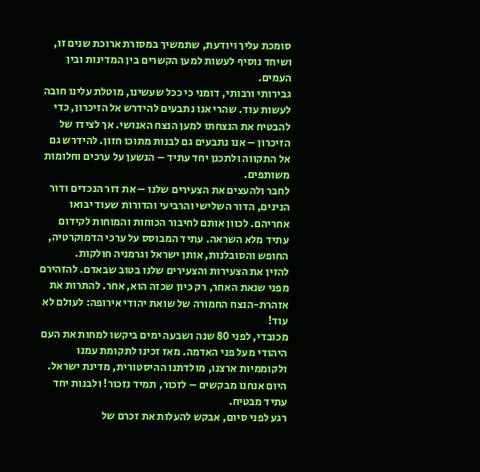סומכת עליך ויודעת, שתמשיך במסורת ארוכת שנים זו, ושיחד נוסיף לעשות למען הקשרים בין המדינות ובין העמים.
גבירותי ורבותי, דומני כי ככל שעשינו, מוטלת עלינו חובה לעשות עוד. שהרי אנו נתבעים להידרש אל הזיכרון, כדי להבטיח את הנצחתו למען הנצח האנושי. אך לצידו של הזיכרון – אנו נתבעים גם לבנות מתוכו חזון. להידרש גם אל התקווה ולתכנן יחד עתיד – הנשען על ערכים וחלומות משותפים.
לחבר ולהעצים את הצעירים שלנו – את דור הנכדים ודור הנינים, הדור השלישי והרביעי והדורות שעוד יבואו אחריהם. לכוון אותם לחיבור הכוחות והמוחות לקידום עתיד מלא השראה. עתיד המבוסס על ערכי הדמוקרטיה, החופש והסובלנות, אותן ישראל וגרמניה חולקות.
להזין את הצעירות והצעירים שלנו בטוב שבאדם. להזהירם מפני שנאת האחר, רק כיון שכזה הוא, אחר. להתרות את אזהרת-הנצח החמורה של שואת יהודי אירופה: לעולם לא עוד!
מכובדי, לפני 80 שנה ושבעה ימים ביקשו למחות את העם היהודי מעל פני האדמה. מאז זכינו לתקומת עמנו ולקוממיות ארצנו, מולדתנו ההיסטורית, מדינת ישראל.
היום אנחנו מבקשים – לזכור, תמיד נזכור! ולבנות יחד עתיד מבטיח.
רגע לפני סיום, אבקש להעלות את זכרם של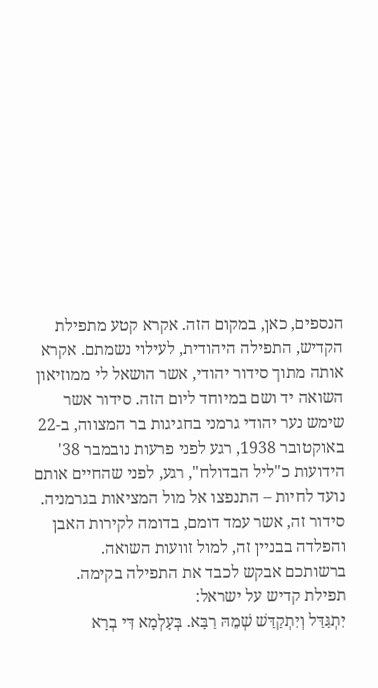הנספים, כאן, במקום הזה. אקרא קטע מתפילת הקדיש, התפילה היהודית, לעילוי נשמתם. אקרא אותה מתוך סידור יהודי, אשר הושאל לי ממוזיאון השואה יד ושם במיוחד ליום הזה. סידור אשר שימש נער יהודי גרמני בחגיגות בר המצווה, ב-22 באוקטובר 1938, רגע לפני פרעות נובמבר 38' הידועות כ"ליל הבדולח", רגע, לפני שהחיים אותם נועד לחיות – התנפצו אל מול המציאות בגרמניה. סידור זה, אשר עמד דומם, בדומה לקירות האבן והפלדה בבניין זה, למול זוועות השואה.
ברשותכם אבקש לכבד את התפילה בקימה.
תפילת קדיש על ישראל:
יִתְגַּדַּל וְיִתְקַדַּשׁ שְׁמֵהּ רַבָּא. בְּעָלְמָא דִּי בְרָא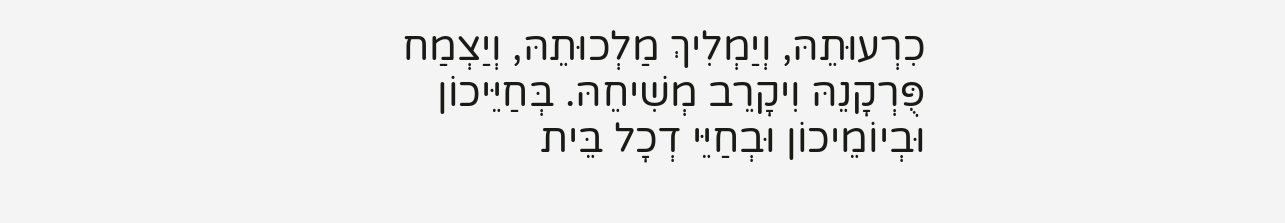כִרְעוּתֵהּ, וְיַמְלִיךְ מַלְכוּתֵהּ, וְיַצְמַח פֻּרְקָנֵהּ וִיקָרֵב מְשִׁיחֵהּ. בְּחַיֵּיכוֹן וּבְיוֹמֵיכוֹן וּבְחַיֵּי דְכָל בֵּית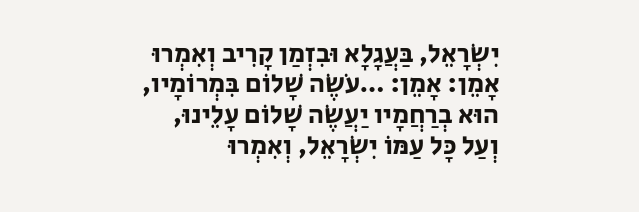יִשְׂרָאֵל, בַּעֲגָלָא וּבִזְמַן קָרִיב וְאִמְרוּ אָמֵן: אָמֵן: …עֹשֶׂה שָׁלוֹם בִּמְרוֹמָיו, הוּא בְרַחֲמָיו יַעֲשֶׂה שָׁלוֹם עָלֵינוּ, וְעַל כָּל עַמּוֹ יִשְׂרָאֵל, וְאִמְרוּ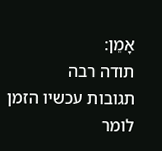אָמֵן:
תודה רבה
תגובות עכשיו הזמן לומר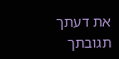את דעתך
תגובתך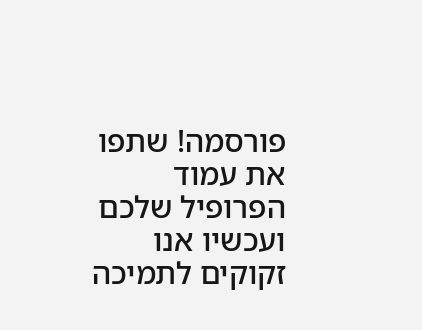פורסמה! שתפו את עמוד הפרופיל שלכם
ועכשיו אנו זקוקים לתמיכה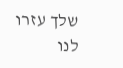שלך עזרו לנו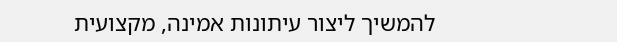להמשיך ליצור עיתונות אמינה, מקצועית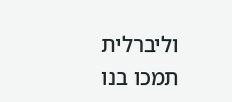וליברלית
תמכו בנו